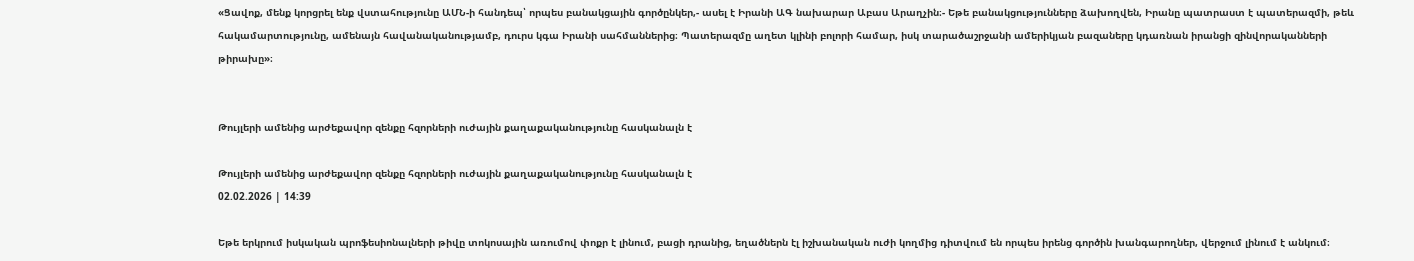«Ցավոք, մենք կորցրել ենք վստահությունը ԱՄՆ-ի հանդեպ՝ որպես բանակցային գործընկեր,- ասել է Իրանի ԱԳ նախարար Աբաս Արաղչին։- Եթե բանակցությունները ձախողվեն, Իրանը պատրաստ է պատերազմի, թեև հակամարտությունը, ամենայն հավանականությամբ, դուրս կգա Իրանի սահմաններից։ Պատերազմը աղետ կլինի բոլորի համար, իսկ տարածաշրջանի ամերիկյան բազաները կդառնան իրանցի զինվորականների թիրախը»։


Թույլերի ամենից արժեքավոր զենքը հզորների ուժային քաղաքականությունը հասկանալն է

Թույլերի ամենից արժեքավոր զենքը հզորների ուժային քաղաքականությունը հասկանալն է
02.02.2026 | 14:39

Եթե երկրում իսկական պրոֆեսիոնալների թիվը տոկոսային առումով փոքր է լինում, բացի դրանից, եղածներն էլ իշխանական ուժի կողմից դիտվում են որպես իրենց գործին խանգարողներ, վերջում լինում է անկում։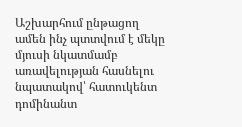Աշխարհում ընթացող ամեն ինչ պտտվում է մեկը մյուսի նկատմամբ առավելության հասնելու նպատակով՝ հատուկենտ դոմինանտ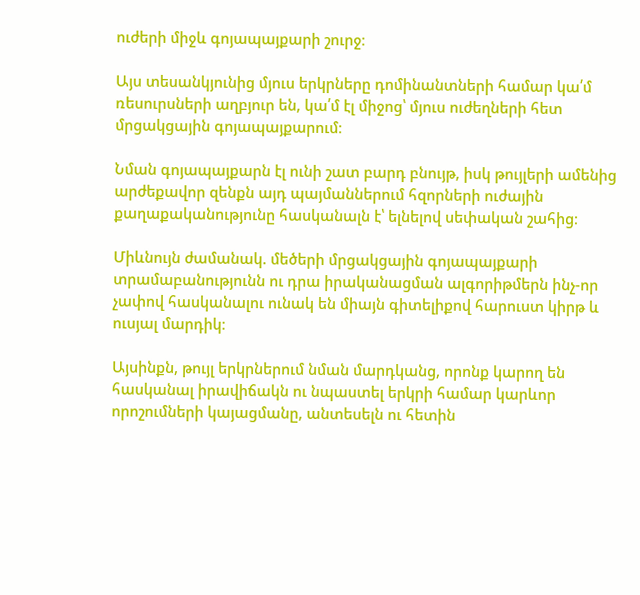ուժերի միջև գոյապայքարի շուրջ։

Այս տեսանկյունից մյուս երկրները դոմինանտների համար կա՛մ ռեսուրսների աղբյուր են, կա՛մ էլ միջոց՝ մյուս ուժեղների հետ մրցակցային գոյապայքարում։

Նման գոյապայքարն էլ ունի շատ բարդ բնույթ, իսկ թույլերի ամենից արժեքավոր զենքն այդ պայմաններում հզորների ուժային քաղաքականությունը հասկանալն է՝ ելնելով սեփական շահից։

Միևնույն ժամանակ. մեծերի մրցակցային գոյապայքարի տրամաբանությունն ու դրա իրականացման ալգորիթմերն ինչ-որ չափով հասկանալու ունակ են միայն գիտելիքով հարուստ կիրթ և ուսյալ մարդիկ։

Այսինքն, թույլ երկրներում նման մարդկանց, որոնք կարող են հասկանալ իրավիճակն ու նպաստել երկրի համար կարևոր որոշումների կայացմանը, անտեսելն ու հետին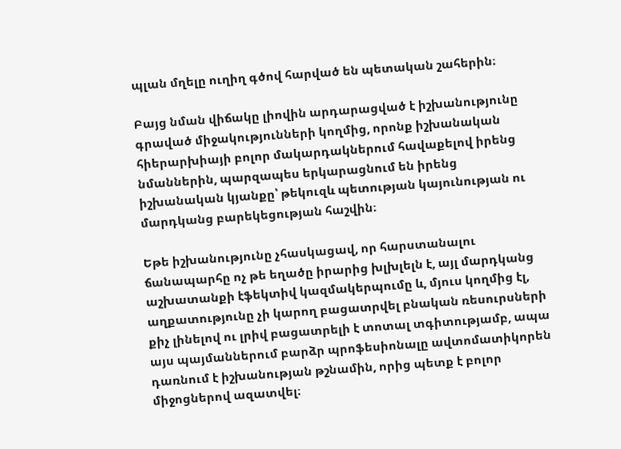պլան մղելը ուղիղ գծով հարված են պետական շահերին։

Բայց նման վիճակը լիովին արդարացված է իշխանությունը գրաված միջակությունների կողմից, որոնք իշխանական հիերարխիայի բոլոր մակարդակներում հավաքելով իրենց նմաններին, պարզապես երկարացնում են իրենց իշխանական կյանքը՝ թեկուզև պետության կայունության ու մարդկանց բարեկեցության հաշվին։

Եթե իշխանությունը չհասկացավ, որ հարստանալու ճանապարհը ոչ թե եղածը իրարից խլխլելն է, այլ մարդկանց աշխատանքի էֆեկտիվ կազմակերպումը և, մյուս կողմից էլ, աղքատությունը չի կարող բացատրվել բնական ռեսուրսների քիչ լինելով ու լրիվ բացատրելի է տոտալ տգիտությամբ, ապա այս պայմաններում բարձր պրոֆեսիոնալը ավտոմատիկորեն դառնում է իշխանության թշնամին, որից պետք է բոլոր միջոցներով ազատվել։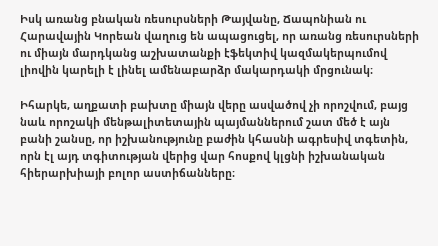Իսկ առանց բնական ռեսուրսների Թայվանը, Ճապոնիան ու Հարավային Կորեան վաղուց են ապացուցել, որ առանց ռեսուրսների ու միայն մարդկանց աշխատանքի էֆեկտիվ կազմակերպումով լիովին կարելի է լինել ամենաբարձր մակարդակի մրցունակ։

Իհարկե, աղքատի բախտը միայն վերը ասվածով չի որոշվում, բայց նաև որոշակի մենթալիտետային պայմաններում շատ մեծ է այն բանի շանսը, որ իշխանությունը բաժին կհասնի ագրեսիվ տգետին, որն էլ այդ տգիտության վերից վար հոսքով կլցնի իշխանական հիերարխիայի բոլոր աստիճանները։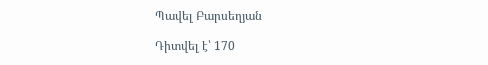Պավել Բարսեղյան

Դիտվել է՝ 170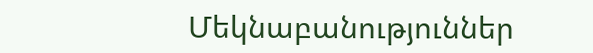Մեկնաբանություններ